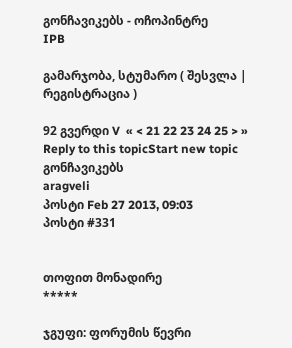გონჩავიკებს - ოჩოპინტრე
IPB

გამარჯობა, სტუმარო ( შესვლა | რეგისტრაცია )

92 გვერდი V  « < 21 22 23 24 25 > »
Reply to this topicStart new topic
გონჩავიკებს
aragveli
პოსტი Feb 27 2013, 09:03
პოსტი #331


თოფით მონადირე
*****

ჯგუფი: ფორუმის წევრი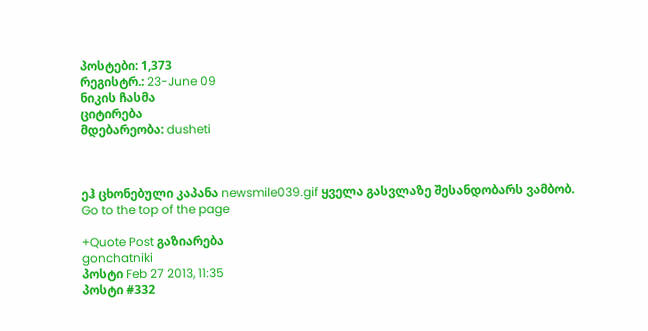პოსტები: 1,373
რეგისტრ.: 23-June 09
ნიკის ჩასმა
ციტირება
მდებარეობა: dusheti



ეჰ ცხონებული კაპანა newsmile039.gif ყველა გასვლაზე შესანდობარს ვამბობ.
Go to the top of the page

+Quote Post გაზიარება
gonchatniki
პოსტი Feb 27 2013, 11:35
პოსტი #332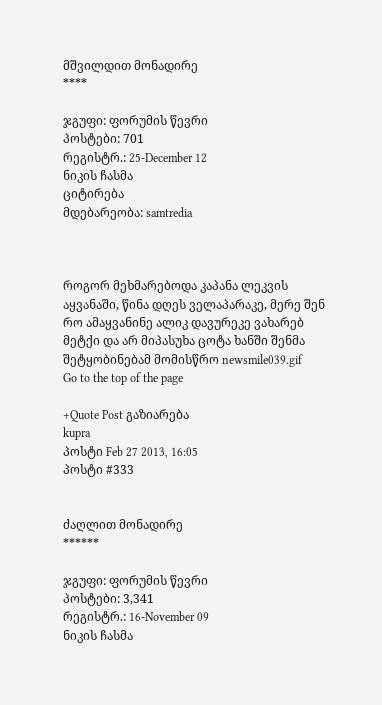მშვილდით მონადირე
****

ჯგუფი: ფორუმის წევრი
პოსტები: 701
რეგისტრ.: 25-December 12
ნიკის ჩასმა
ციტირება
მდებარეობა: samtredia



როგორ მეხმარებოდა კაპანა ლეკვის აყვანაში, წინა დღეს ველაპარაკე, მერე შენ რო ამაყვანინე ალიკ დავურეკე ვახარებ მეტქი და არ მიპასუხა ცოტა ხანში შენმა შეტყობინებამ მომისწრო newsmile039.gif
Go to the top of the page

+Quote Post გაზიარება
kupra
პოსტი Feb 27 2013, 16:05
პოსტი #333


ძაღლით მონადირე
******

ჯგუფი: ფორუმის წევრი
პოსტები: 3,341
რეგისტრ.: 16-November 09
ნიკის ჩასმა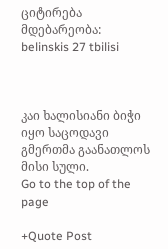ციტირება
მდებარეობა: belinskis 27 tbilisi



კაი ხალისიანი ბიჭი იყო საცოდავი გმერთმა გაანათლოს მისი სული.
Go to the top of the page

+Quote Post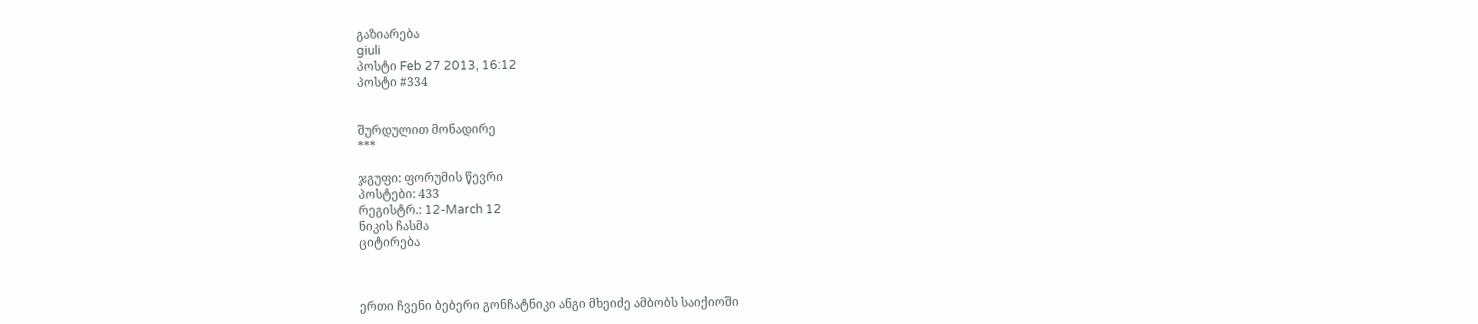გაზიარება
giuli
პოსტი Feb 27 2013, 16:12
პოსტი #334


შურდულით მონადირე
***

ჯგუფი: ფორუმის წევრი
პოსტები: 433
რეგისტრ.: 12-March 12
ნიკის ჩასმა
ციტირება



ერთი ჩვენი ბებერი გონჩატნიკი ანგი მხეიძე ამბობს საიქიოში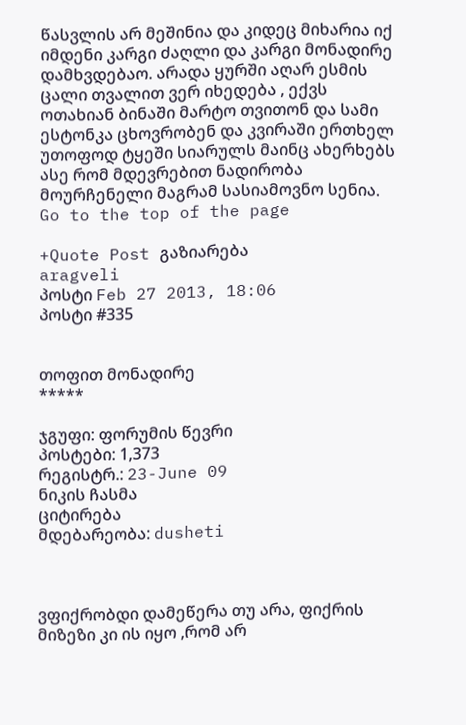წასვლის არ მეშინია და კიდეც მიხარია იქ იმდენი კარგი ძაღლი და კარგი მონადირე დამხვდებაო. არადა ყურში აღარ ესმის ცალი თვალით ვერ იხედება , ექვს ოთახიან ბინაში მარტო თვითონ და სამი ესტონკა ცხოვრობენ და კვირაში ერთხელ უთოფოდ ტყეში სიარულს მაინც ახერხებს ასე რომ მდევრებით ნადირობა მოურჩენელი მაგრამ სასიამოვნო სენია.
Go to the top of the page

+Quote Post გაზიარება
aragveli
პოსტი Feb 27 2013, 18:06
პოსტი #335


თოფით მონადირე
*****

ჯგუფი: ფორუმის წევრი
პოსტები: 1,373
რეგისტრ.: 23-June 09
ნიკის ჩასმა
ციტირება
მდებარეობა: dusheti



ვფიქრობდი დამეწერა თუ არა, ფიქრის მიზეზი კი ის იყო ,რომ არ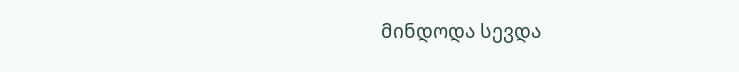მინდოდა სევდა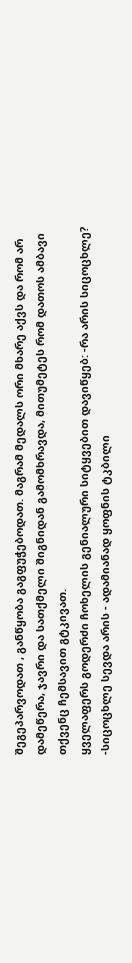შეგეპარვოდათ , განწყობა გაგფუჭებოდათ. მაგრამ მედალს ორი მხარე აქვს და რომ არ დამეწერა, ჯავრი და სათქმელი შიგნიდან გამომხრავდა, მითუმეტეს რომ დათოს ამბავი თქვენც ჩემსავით გტკივათ.
ყველაფერს გოდერძი ჩოხელის გენიალური სიტყვებით დავიწყებ: -რა არის სიცოცხლე? -სიცოცხლე სევდა არის - ადამიანად ყოფნის ტკბილი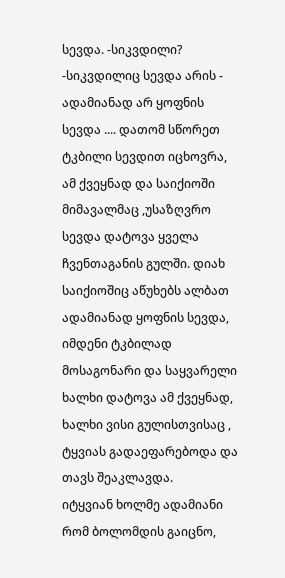სევდა. -სიკვდილი? -სიკვდილიც სევდა არის - ადამიანად არ ყოფნის სევდა .... დათომ სწორეთ ტკბილი სევდით იცხოვრა, ამ ქვეყნად და საიქიოში მიმავალმაც ,უსაზღვრო სევდა დატოვა ყველა ჩვენთაგანის გულში. დიახ საიქიოშიც აწუხებს ალბათ ადამიანად ყოფნის სევდა, იმდენი ტკბილად მოსაგონარი და საყვარელი ხალხი დატოვა ამ ქვეყნად, ხალხი ვისი გულისთვისაც , ტყვიას გადაეფარებოდა და თავს შეაკლავდა.
იტყვიან ხოლმე ადამიანი რომ ბოლომდის გაიცნო,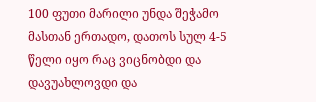100 ფუთი მარილი უნდა შეჭამო მასთან ერთადო, დათოს სულ 4-5 წელი იყო რაც ვიცნობდი და დავუახლოვდი და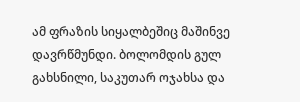ამ ფრაზის სიყალბეშიც მაშინვე დავრწმუნდი. ბოლომდის გულ გახსნილი, საკუთარ ოჯახსა და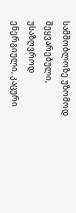სამშობლოზე უზომოდ შეყვარებული, უსაზღვროდ ენერგიული, კაცური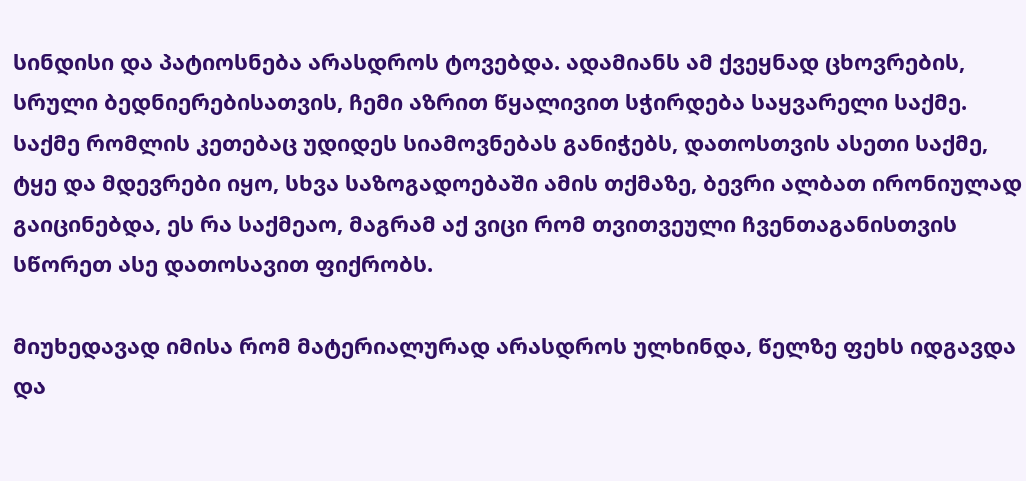სინდისი და პატიოსნება არასდროს ტოვებდა. ადამიანს ამ ქვეყნად ცხოვრების, სრული ბედნიერებისათვის, ჩემი აზრით წყალივით სჭირდება საყვარელი საქმე. საქმე რომლის კეთებაც უდიდეს სიამოვნებას განიჭებს, დათოსთვის ასეთი საქმე, ტყე და მდევრები იყო, სხვა საზოგადოებაში ამის თქმაზე, ბევრი ალბათ ირონიულად გაიცინებდა, ეს რა საქმეაო, მაგრამ აქ ვიცი რომ თვითვეული ჩვენთაგანისთვის სწორეთ ასე დათოსავით ფიქრობს.

მიუხედავად იმისა რომ მატერიალურად არასდროს ულხინდა, წელზე ფეხს იდგავდა და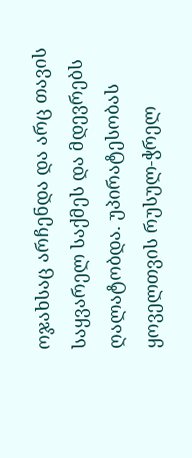ოჯახსაც არჩენდა და არც თავის საყვარელ საქმეს და მდევრებს ღალატობდა. უპირატესობას ყოველთვის რუსულ-ჭრელ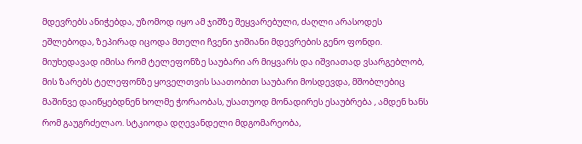მდევრებს ანიჭებდა, უზომოდ იყო ამ ჯიშზე შეყვარებული, ძაღლი არასოდეს ეშლებოდა, ზეპირად იცოდა მთელი ჩვენი ჯიშიანი მდევრების გენო ფონდი. მიუხედავად იმისა რომ ტელეფონზე საუბარი არ მიყვარს და იშვიათად ვსარგებლობ, მის ზარებს ტელეფონზე ყოველთვის საათობით საუბარი მოსდევდა, მშობლებიც მაშინვე დაიწყებდნენ ხოლმე ჭორაობას, უსათუოდ მონადირეს ესაუბრება , ამდენ ხანს რომ გაუგრძელაო. სტკიოდა დღევანდელი მდგომარეობა,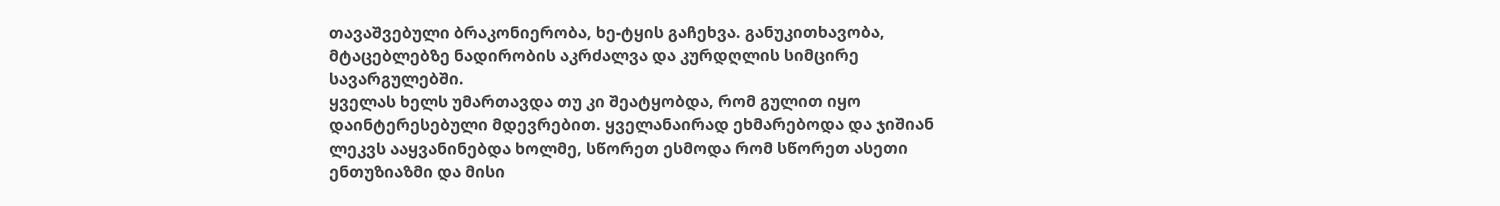თავაშვებული ბრაკონიერობა, ხე-ტყის გაჩეხვა. განუკითხავობა, მტაცებლებზე ნადირობის აკრძალვა და კურდღლის სიმცირე სავარგულებში.
ყველას ხელს უმართავდა თუ კი შეატყობდა, რომ გულით იყო დაინტერესებული მდევრებით. ყველანაირად ეხმარებოდა და ჯიშიან ლეკვს ააყვანინებდა ხოლმე, სწორეთ ესმოდა რომ სწორეთ ასეთი ენთუზიაზმი და მისი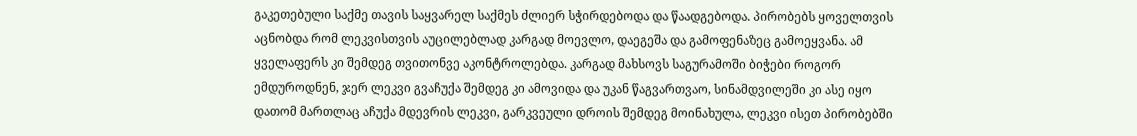გაკეთებული საქმე თავის საყვარელ საქმეს ძლიერ სჭირდებოდა და წაადგებოდა. პირობებს ყოველთვის აცნობდა რომ ლეკვისთვის აუცილებლად კარგად მოევლო, დაეგეშა და გამოფენაზეც გამოეყვანა. ამ ყველაფერს კი შემდეგ თვითონვე აკონტროლებდა. კარგად მახსოვს საგურამოში ბიჭები როგორ ემდუროდნენ, ჯერ ლეკვი გვაჩუქა შემდეგ კი ამოვიდა და უკან წაგვართვაო, სინამდვილეში კი ასე იყო დათომ მართლაც აჩუქა მდევრის ლეკვი, გარკვეული დროის შემდეგ მოინახულა, ლეკვი ისეთ პირობებში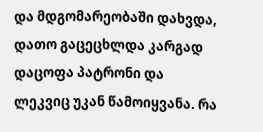და მდგომარეობაში დახვდა, დათო გაცეცხლდა კარგად დაცოფა პატრონი და ლეკვიც უკან წამოიყვანა. რა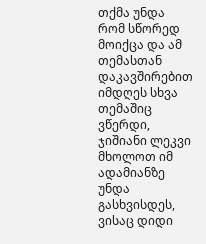თქმა უნდა რომ სწორედ მოიქცა და ამ თემასთან დაკავშირებით იმდღეს სხვა თემაშიც ვწერდი, ჯიშიანი ლეკვი მხოლოთ იმ ადამიანზე უნდა გასხვისდეს, ვისაც დიდი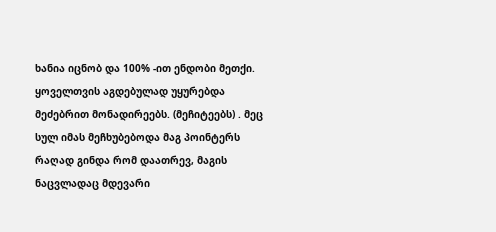ხანია იცნობ და 100% -ით ენდობი მეთქი.
ყოველთვის აგდებულად უყურებდა მეძებრით მონადირეებს. (მეჩიტეებს) . მეც სულ იმას მეჩხუბებოდა მაგ პოინტერს რაღად გინდა რომ დაათრევ, მაგის ნაცვლადაც მდევარი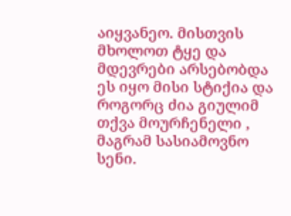აიყვანეო. მისთვის მხოლოთ ტყე და მდევრები არსებობდა ეს იყო მისი სტიქია და როგორც ძია გიულიმ თქვა მოურჩენელი , მაგრამ სასიამოვნო სენი.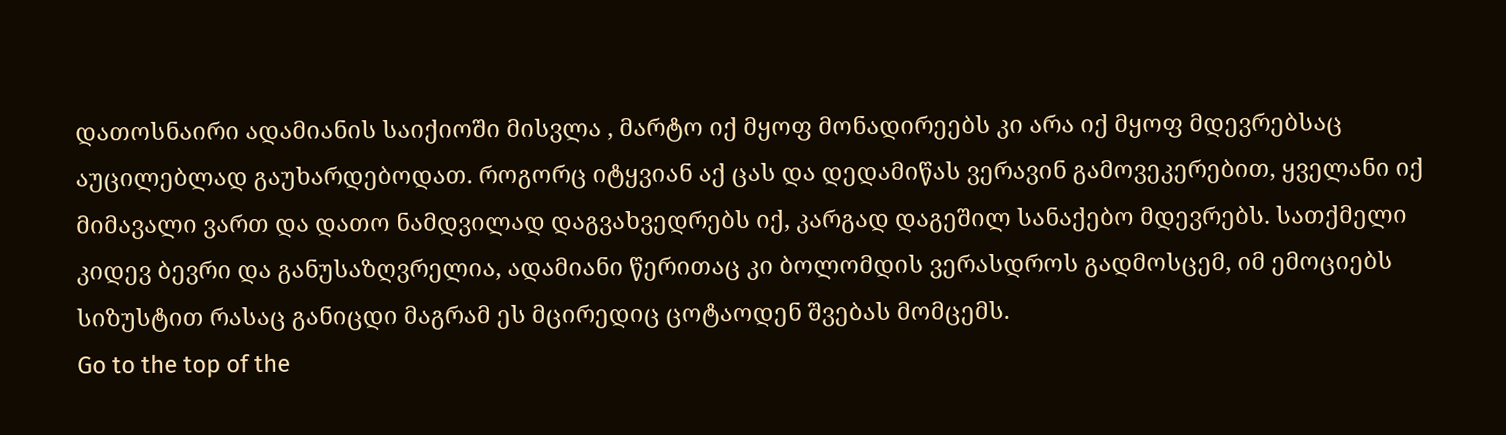დათოსნაირი ადამიანის საიქიოში მისვლა , მარტო იქ მყოფ მონადირეებს კი არა იქ მყოფ მდევრებსაც აუცილებლად გაუხარდებოდათ. როგორც იტყვიან აქ ცას და დედამიწას ვერავინ გამოვეკერებით, ყველანი იქ მიმავალი ვართ და დათო ნამდვილად დაგვახვედრებს იქ, კარგად დაგეშილ სანაქებო მდევრებს. სათქმელი კიდევ ბევრი და განუსაზღვრელია, ადამიანი წერითაც კი ბოლომდის ვერასდროს გადმოსცემ, იმ ემოციებს სიზუსტით რასაც განიცდი მაგრამ ეს მცირედიც ცოტაოდენ შვებას მომცემს.
Go to the top of the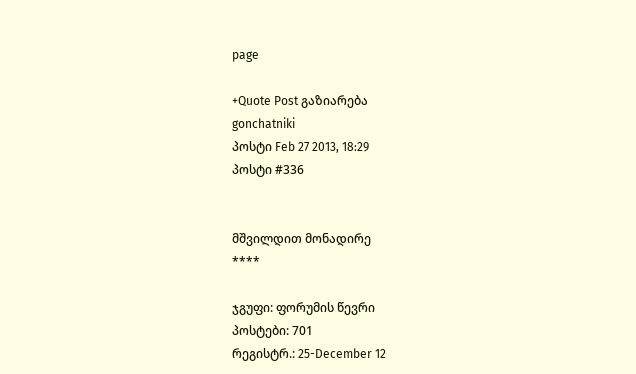page

+Quote Post გაზიარება
gonchatniki
პოსტი Feb 27 2013, 18:29
პოსტი #336


მშვილდით მონადირე
****

ჯგუფი: ფორუმის წევრი
პოსტები: 701
რეგისტრ.: 25-December 12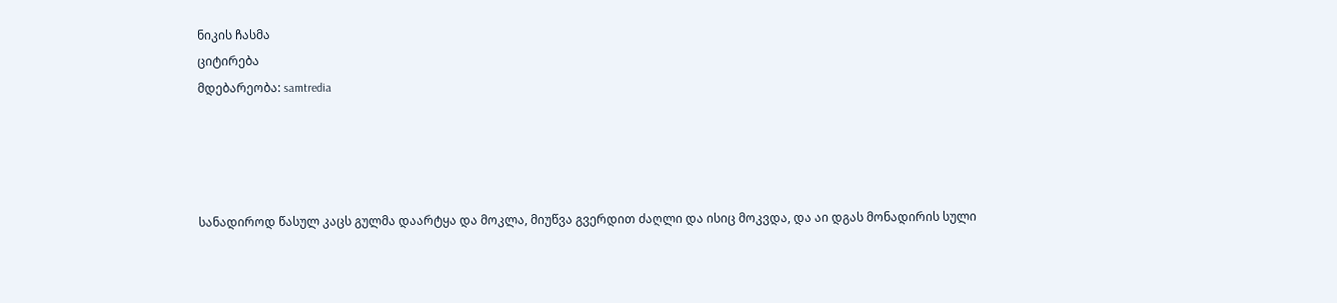ნიკის ჩასმა
ციტირება
მდებარეობა: samtredia




სანადიროდ წასულ კაცს გულმა დაარტყა და მოკლა, მიუწვა გვერდით ძაღლი და ისიც მოკვდა, და აი დგას მონადირის სული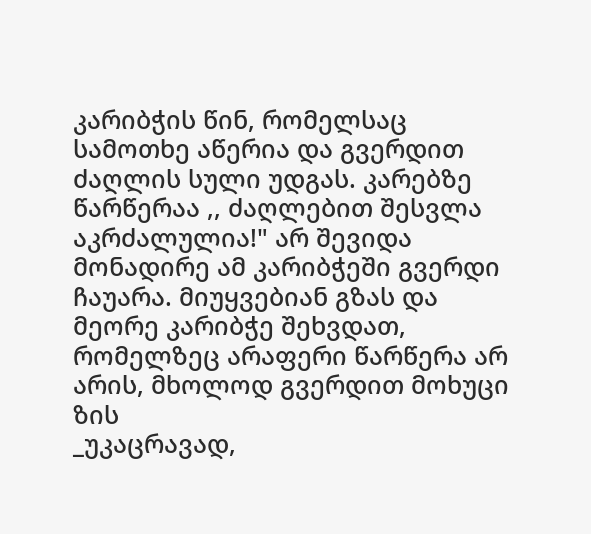კარიბჭის წინ, რომელსაც სამოთხე აწერია და გვერდით ძაღლის სული უდგას. კარებზე წარწერაა ,, ძაღლებით შესვლა აკრძალულია!" არ შევიდა მონადირე ამ კარიბჭეში გვერდი ჩაუარა. მიუყვებიან გზას და მეორე კარიბჭე შეხვდათ, რომელზეც არაფერი წარწერა არ არის, მხოლოდ გვერდით მოხუცი ზის
_უკაცრავად,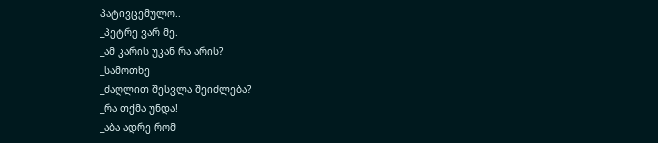პატივცემულო..
_პეტრე ვარ მე.
_ამ კარის უკან რა არის?
_სამოთხე
_ძაღლით შესვლა შეიძლება?
_რა თქმა უნდა!
_აბა ადრე რომ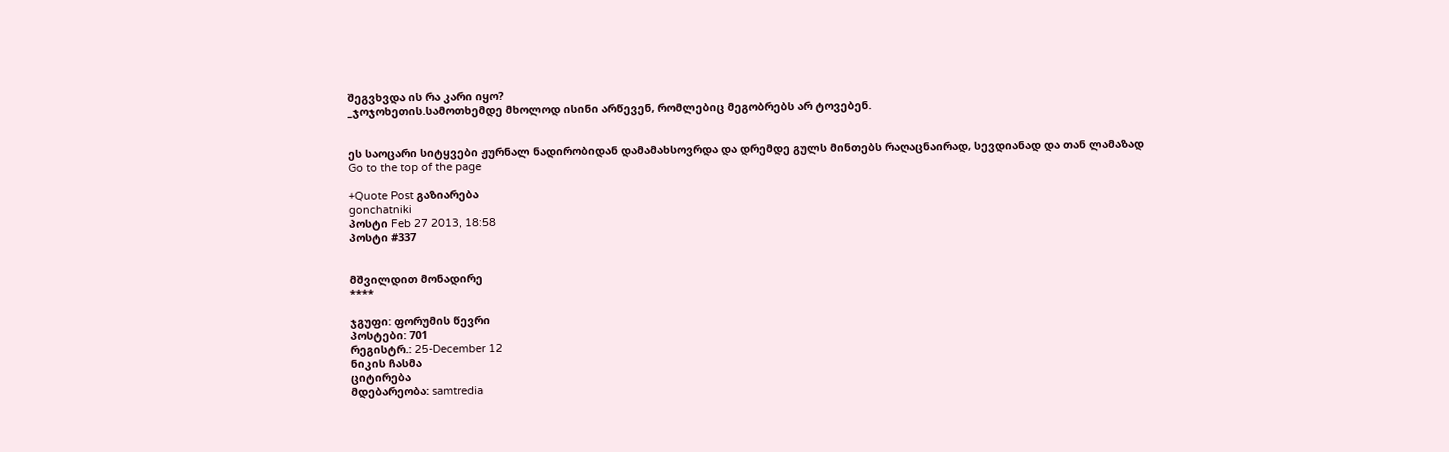შეგვხვდა ის რა კარი იყო?
_ჯოჯოხეთის.სამოთხემდე მხოლოდ ისინი არწევენ, რომლებიც მეგობრებს არ ტოვებენ.


ეს საოცარი სიტყვები ჟურნალ ნადირობიდან დამამახსოვრდა და დრემდე გულს მინთებს რაღაცნაირად, სევდიანად და თან ლამაზად
Go to the top of the page

+Quote Post გაზიარება
gonchatniki
პოსტი Feb 27 2013, 18:58
პოსტი #337


მშვილდით მონადირე
****

ჯგუფი: ფორუმის წევრი
პოსტები: 701
რეგისტრ.: 25-December 12
ნიკის ჩასმა
ციტირება
მდებარეობა: samtredia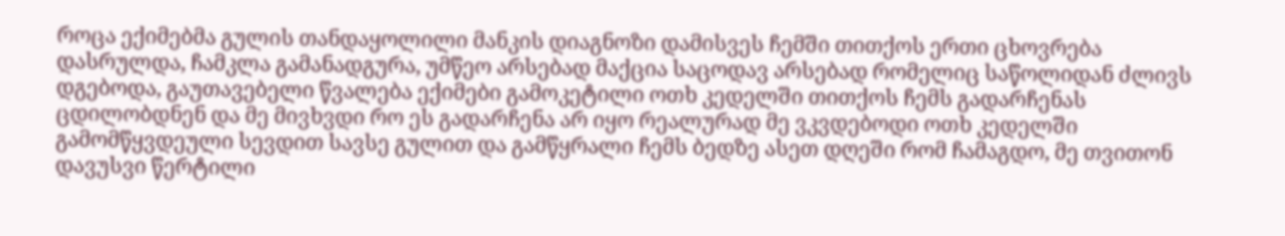როცა ექიმებმა გულის თანდაყოლილი მანკის დიაგნოზი დამისვეს ჩემში თითქოს ერთი ცხოვრება დასრულდა, ჩამკლა გამანადგურა, უმწეო არსებად მაქცია საცოდავ არსებად რომელიც საწოლიდან ძლივს დგებოდა, გაუთავებელი წვალება ექიმები გამოკეტილი ოთხ კედელში თითქოს ჩემს გადარჩენას ცდილობდნენ და მე მივხვდი რო ეს გადარჩენა არ იყო რეალურად მე ვკვდებოდი ოთხ კედელში გამომწყვდეული სევდით სავსე გულით და გამწყრალი ჩემს ბედზე ასეთ დღეში რომ ჩამაგდო, მე თვითონ დავუსვი წერტილი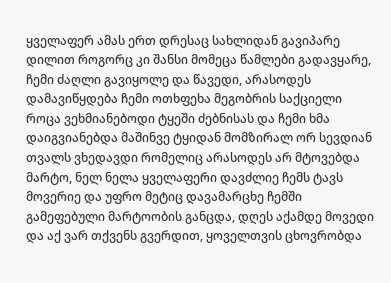ყველაფერ ამას ერთ დრესაც სახლიდან გავიპარე დილით როგორც კი შანსი მომეცა წამლები გადავყარე, ჩემი ძაღლი გავიყოლე და წავედი, არასოდეს დამავიწყდება ჩემი ოთხფეხა მეგობრის საქციელი როცა ვეხმიანებოდი ტყეში ძებნისას და ჩემი ხმა დაიგვიანებდა მაშინვე ტყიდან მომზირალ ორ სევდიან თვალს ვხედავდი რომელიც არასოდეს არ მტოვებდა მარტო, ნელ ნელა ყველაფერი დავძლიე ჩემს ტავს მოვერიე და უფრო მეტიც დავამარცხე ჩემში გამეფებული მარტოობის განცდა, დღეს აქამდე მოვედი და აქ ვარ თქვენს გვერდით, ყოველთვის ცხოვრობდა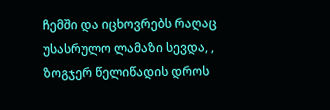ჩემში და იცხოვრებს რაღაც უსასრულო ლამაზი სევდა, , ზოგჯერ წელიწადის დროს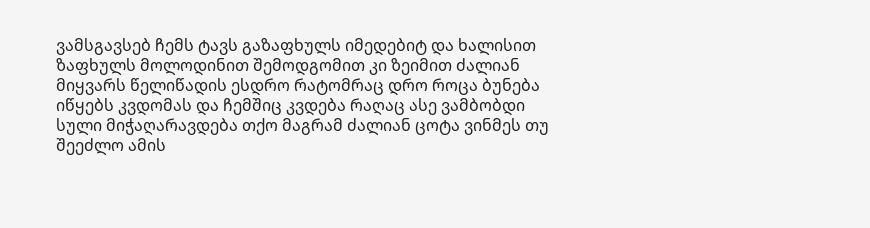ვამსგავსებ ჩემს ტავს გაზაფხულს იმედებიტ და ხალისით ზაფხულს მოლოდინით შემოდგომით კი ზეიმით ძალიან მიყვარს წელიწადის ესდრო რატომრაც დრო როცა ბუნება იწყებს კვდომას და ჩემშიც კვდება რაღაც ასე ვამბობდი სული მიჭაღარავდება თქო მაგრამ ძალიან ცოტა ვინმეს თუ შეეძლო ამის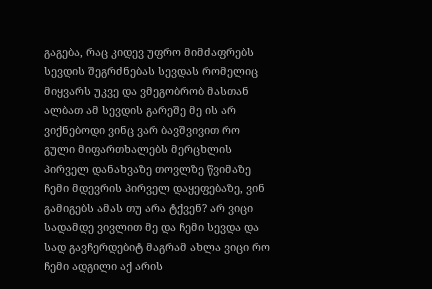გაგება, რაც კიდევ უფრო მიმძაფრებს სევდის შეგრძნებას სევდას რომელიც მიყვარს უკვე და ვმეგობრობ მასთან ალბათ ამ სევდის გარეშე მე ის არ ვიქნებოდი ვინც ვარ ბავშვივით რო გული მიფართხალებს მერცხლის პირველ დანახვაზე თოვლზე წვიმაზე ჩემი მდევრის პირველ დაყეფებაზე, ვინ გამიგებს ამას თუ არა ტქვენ? არ ვიცი სადამდე ვივლით მე და ჩემი სევდა და სად გავჩერდებიტ მაგრამ ახლა ვიცი რო ჩემი ადგილი აქ არის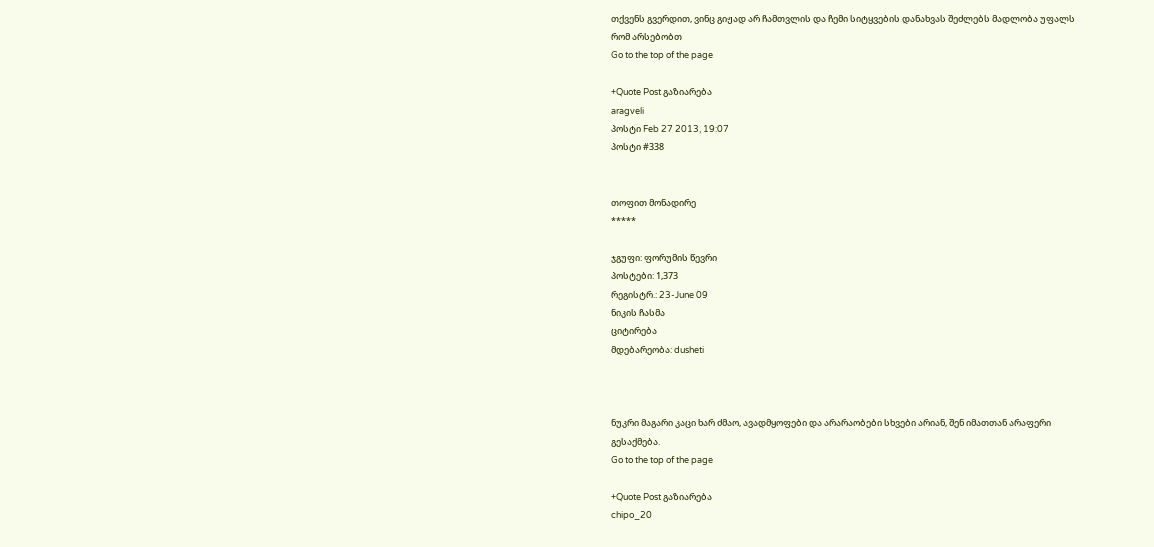თქვენს გვერდით, ვინც გიჟად არ ჩამთვლის და ჩემი სიტყვების დანახვას შეძლებს მადლობა უფალს რომ არსებობთ
Go to the top of the page

+Quote Post გაზიარება
aragveli
პოსტი Feb 27 2013, 19:07
პოსტი #338


თოფით მონადირე
*****

ჯგუფი: ფორუმის წევრი
პოსტები: 1,373
რეგისტრ.: 23-June 09
ნიკის ჩასმა
ციტირება
მდებარეობა: dusheti



ნუკრი მაგარი კაცი ხარ ძმაო, ავადმყოფები და არარაობები სხვები არიან, შენ იმათთან არაფერი გესაქმება.
Go to the top of the page

+Quote Post გაზიარება
chipo_20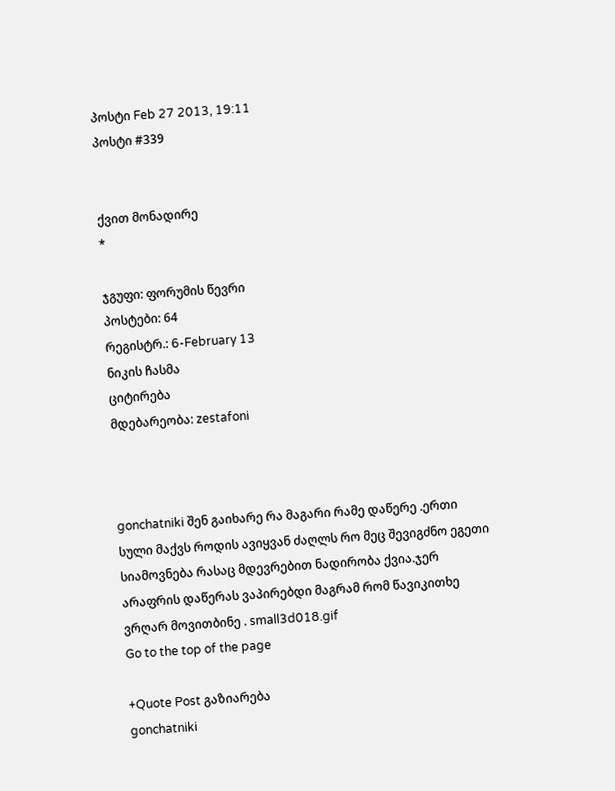პოსტი Feb 27 2013, 19:11
პოსტი #339


ქვით მონადირე
*

ჯგუფი: ფორუმის წევრი
პოსტები: 64
რეგისტრ.: 6-February 13
ნიკის ჩასმა
ციტირება
მდებარეობა: zestafoni



gonchatniki შენ გაიხარე რა მაგარი რამე დაწერე .ერთი სული მაქვს როდის ავიყვან ძაღლს რო მეც შევიგძნო ეგეთი სიამოვნება რასაც მდევრებით ნადირობა ქვია.ჯერ არაფრის დაწერას ვაპირებდი მაგრამ რომ წავიკითხე ვრღარ მოვითბინე . small3d018.gif
Go to the top of the page

+Quote Post გაზიარება
gonchatniki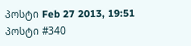პოსტი Feb 27 2013, 19:51
პოსტი #340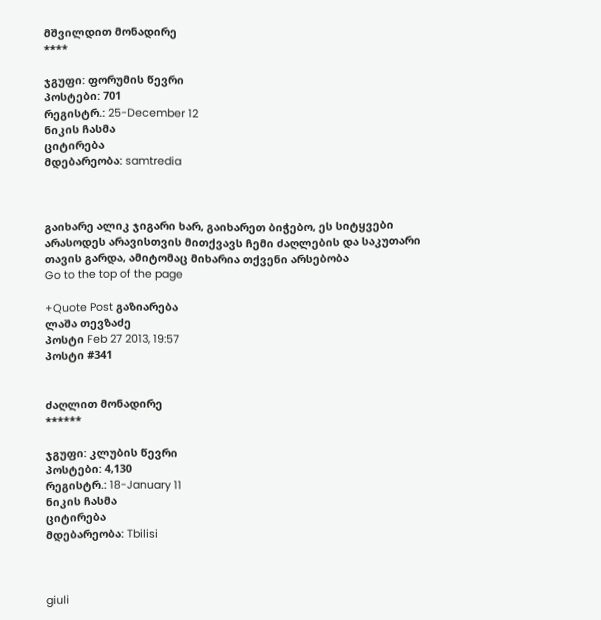მშვილდით მონადირე
****

ჯგუფი: ფორუმის წევრი
პოსტები: 701
რეგისტრ.: 25-December 12
ნიკის ჩასმა
ციტირება
მდებარეობა: samtredia



გაიხარე ალიკ ჯიგარი ხარ, გაიხარეთ ბიჭებო, ეს სიტყვები არასოდეს არავისთვის მითქვავს ჩემი ძაღლების და საკუთარი თავის გარდა, ამიტომაც მიხარია თქვენი არსებობა
Go to the top of the page

+Quote Post გაზიარება
ლაშა თევზაძე
პოსტი Feb 27 2013, 19:57
პოსტი #341


ძაღლით მონადირე
******

ჯგუფი: კლუბის წევრი
პოსტები: 4,130
რეგისტრ.: 18-January 11
ნიკის ჩასმა
ციტირება
მდებარეობა: Tbilisi



giuli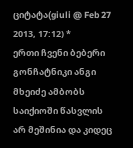ციტატა(giuli @ Feb 27 2013, 17:12) *
ერთი ჩვენი ბებერი გონჩატნიკი ანგი მხეიძე ამბობს საიქიოში წასვლის არ მეშინია და კიდეც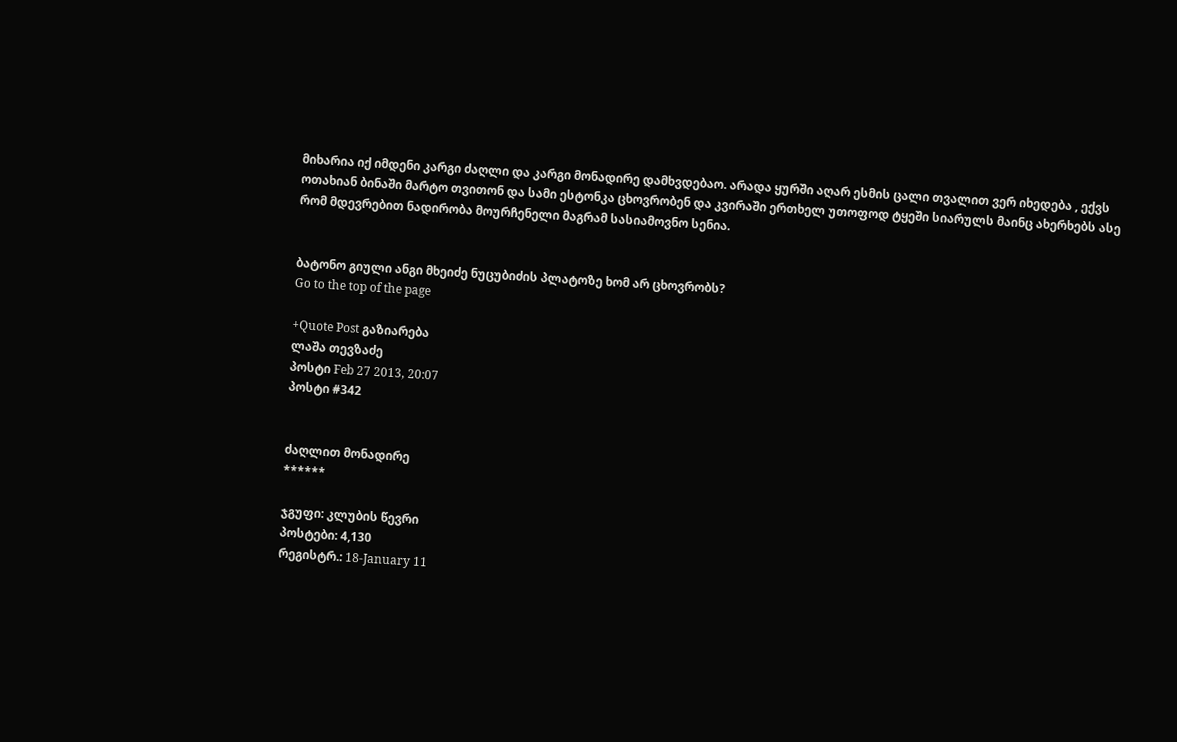მიხარია იქ იმდენი კარგი ძაღლი და კარგი მონადირე დამხვდებაო. არადა ყურში აღარ ესმის ცალი თვალით ვერ იხედება , ექვს ოთახიან ბინაში მარტო თვითონ და სამი ესტონკა ცხოვრობენ და კვირაში ერთხელ უთოფოდ ტყეში სიარულს მაინც ახერხებს ასე რომ მდევრებით ნადირობა მოურჩენელი მაგრამ სასიამოვნო სენია.


ბატონო გიული ანგი მხეიძე ნუცუბიძის პლატოზე ხომ არ ცხოვრობს?
Go to the top of the page

+Quote Post გაზიარება
ლაშა თევზაძე
პოსტი Feb 27 2013, 20:07
პოსტი #342


ძაღლით მონადირე
******

ჯგუფი: კლუბის წევრი
პოსტები: 4,130
რეგისტრ.: 18-January 11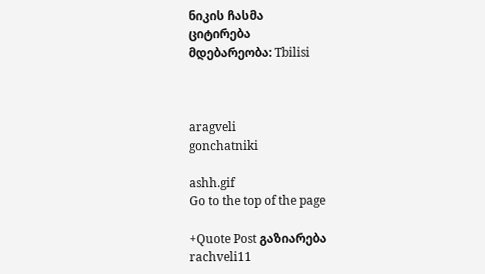ნიკის ჩასმა
ციტირება
მდებარეობა: Tbilisi



aragveli
gonchatniki

ashh.gif
Go to the top of the page

+Quote Post გაზიარება
rachveli11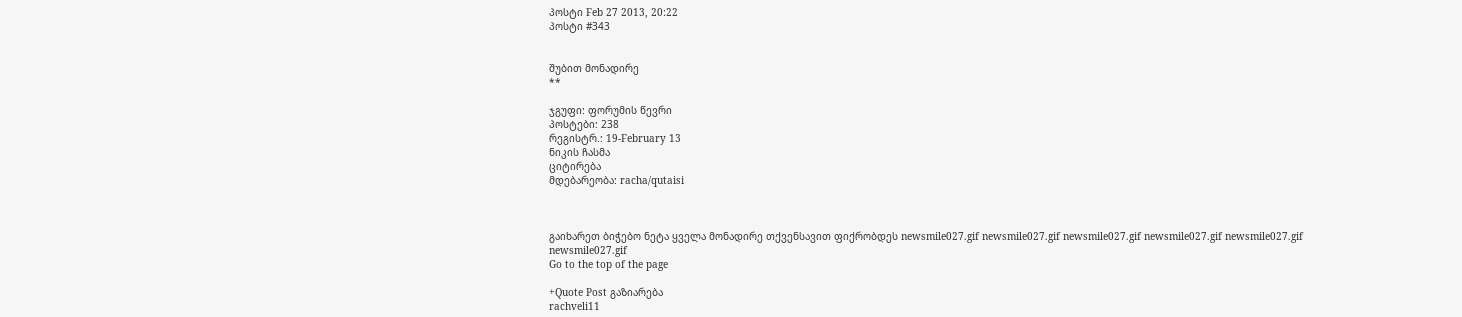პოსტი Feb 27 2013, 20:22
პოსტი #343


შუბით მონადირე
**

ჯგუფი: ფორუმის წევრი
პოსტები: 238
რეგისტრ.: 19-February 13
ნიკის ჩასმა
ციტირება
მდებარეობა: racha/qutaisi



გაიხარეთ ბიჭებო ნეტა ყველა მონადირე თქვენსავით ფიქრობდეს newsmile027.gif newsmile027.gif newsmile027.gif newsmile027.gif newsmile027.gif newsmile027.gif
Go to the top of the page

+Quote Post გაზიარება
rachveli11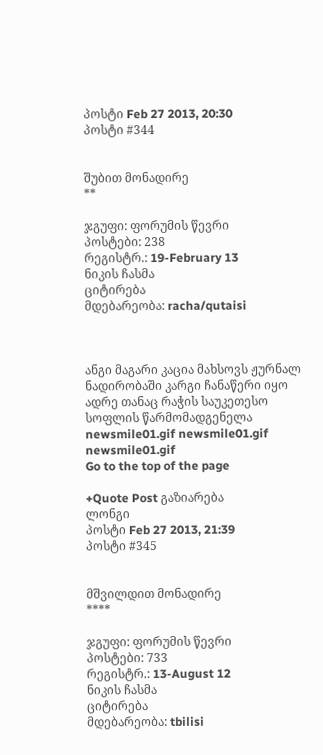პოსტი Feb 27 2013, 20:30
პოსტი #344


შუბით მონადირე
**

ჯგუფი: ფორუმის წევრი
პოსტები: 238
რეგისტრ.: 19-February 13
ნიკის ჩასმა
ციტირება
მდებარეობა: racha/qutaisi



ანგი მაგარი კაცია მახსოვს ჟურნალ ნადირობაში კარგი ჩანაწერი იყო ადრე თანაც რაჭის საუკეთესო სოფლის წარმომადგენელა newsmile01.gif newsmile01.gif newsmile01.gif
Go to the top of the page

+Quote Post გაზიარება
ლონგი
პოსტი Feb 27 2013, 21:39
პოსტი #345


მშვილდით მონადირე
****

ჯგუფი: ფორუმის წევრი
პოსტები: 733
რეგისტრ.: 13-August 12
ნიკის ჩასმა
ციტირება
მდებარეობა: tbilisi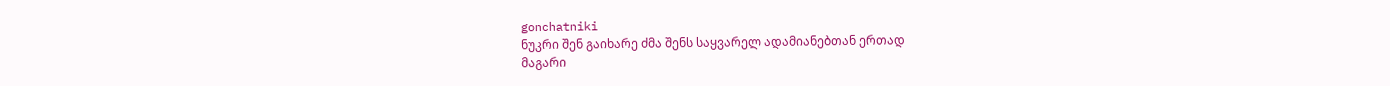gonchatniki
ნუკრი შენ გაიხარე ძმა შენს საყვარელ ადამიანებთან ერთად
მაგარი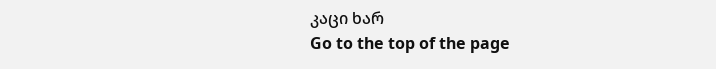კაცი ხარ
Go to the top of the page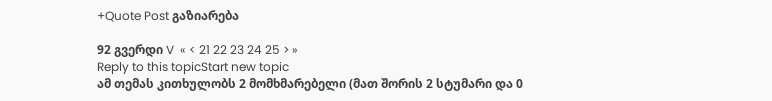+Quote Post გაზიარება

92 გვერდი V  « < 21 22 23 24 25 > »
Reply to this topicStart new topic
ამ თემას კითხულობს 2 მომხმარებელი (მათ შორის 2 სტუმარი და 0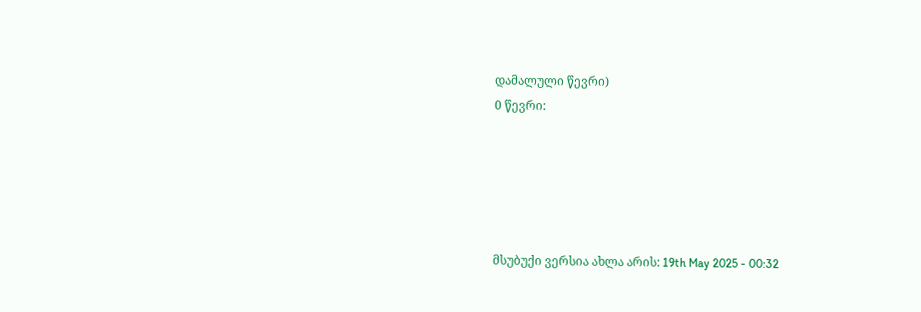დამალული წევრი)
0 წევრი:





მსუბუქი ვერსია ახლა არის: 19th May 2025 - 00:32